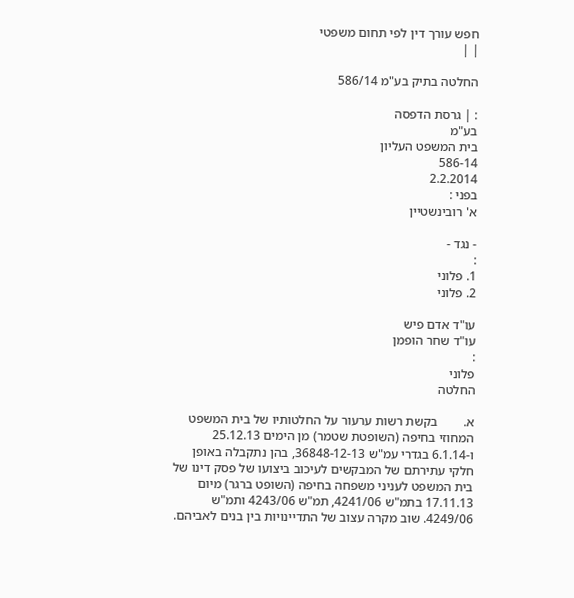חפש עורך דין לפי תחום משפטי
| |

החלטה בתיק בע"מ 586/14

: | גרסת הדפסה
בע"מ
בית המשפט העליון
586-14
2.2.2014
בפני :
א' רובינשטיין

- נגד -
:
1. פלוני
2. פלוני

עו"ד אדם פיש
עו"ד שחר הופמן
:
פלוני
החלטה

א.        בקשת רשות ערעור על החלטותיו של בית המשפט המחוזי בחיפה (השופטת שטמר) מן הימים 25.12.13 ו-6.1.14 בגדרי עמ"ש 36848-12-13, בהן נתקבלה באופן חלקי עתירתם של המבקשים לעיכוב ביצועו של פסק דינו של בית המשפט לעניני משפחה בחיפה (השופט ברגר) מיום 17.11.13 בתמ"ש 4241/06, תמ"ש 4243/06 ותמ"ש 4249/06. שוב מקרה עצוב של התדיינויות בין בנים לאביהם.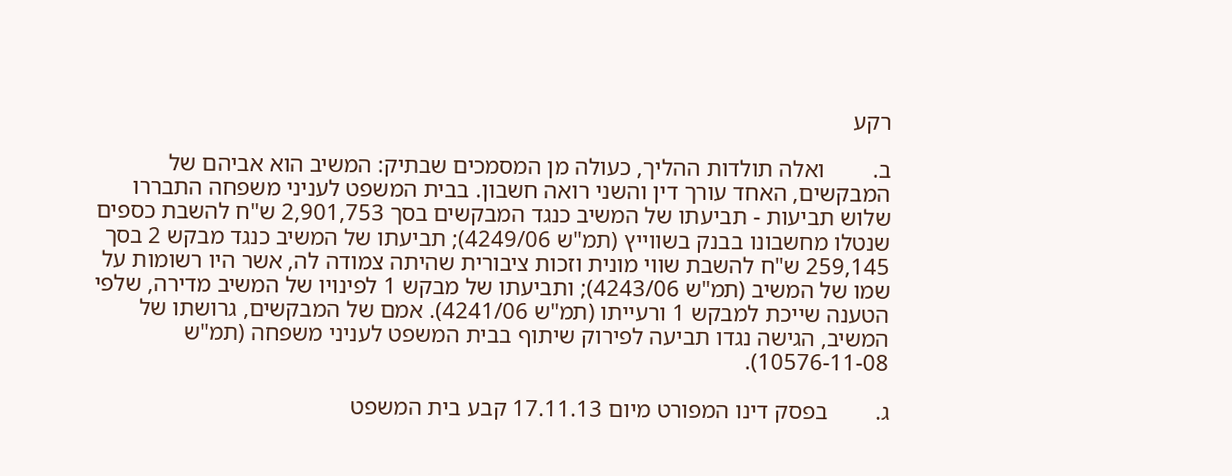רקע

ב.        ואלה תולדות ההליך, כעולה מן המסמכים שבתיק: המשיב הוא אביהם של המבקשים, האחד עורך דין והשני רואה חשבון. בבית המשפט לעניני משפחה התבררו שלוש תביעות - תביעתו של המשיב כנגד המבקשים בסך 2,901,753 ש"ח להשבת כספים שנטלו מחשבונו בבנק בשווייץ (תמ"ש 4249/06); תביעתו של המשיב כנגד מבקש 2 בסך 259,145 ש"ח להשבת שווי מונית וזכות ציבורית שהיתה צמודה לה, אשר היו רשומות על שמו של המשיב (תמ"ש 4243/06); ותביעתו של מבקש 1 לפינויו של המשיב מדירה, שלפי הטענה שייכת למבקש 1 ורעייתו (תמ"ש 4241/06). אמם של המבקשים, גרושתו של המשיב, הגישה נגדו תביעה לפירוק שיתוף בבית המשפט לעניני משפחה (תמ"ש 10576-11-08).

ג.        בפסק דינו המפורט מיום 17.11.13 קבע בית המשפט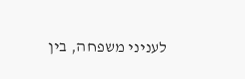לעניני משפחה, בין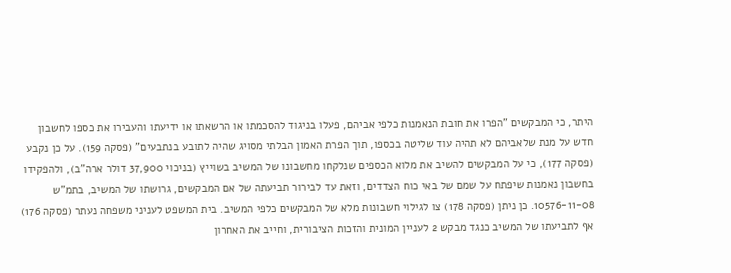היתר, כי המבקשים "הפרו את חובת הנאמנות כלפי אביהם, פעלו בניגוד להסכמתו או הרשאתו או ידיעתו והעבירו את כספו לחשבון חדש על מנת שלאביהם לא תהיה עוד שליטה בכספו, תוך הפרת האמון הבלתי מסויג שהיה לתובע בנתבעים" (פסקה 159). על כן נקבע (פסקה 177), כי על המבקשים להשיב את מלוא הכספים שנלקחו מחשבונו של המשיב בשוייץ (בניכוי 37,900 דולר ארה"ב), ולהפקידו בחשבון נאמנות שיפתח על שמם של באי כוח הצדדים, וזאת עד לבירור תביעתה של אם המבקשים, גרושתו של המשיב, בתמ"ש 10576-11-08. כן ניתן (פסקה 178) צו לגילוי חשבונות מלא של המבקשים כלפי המשיב. בית המשפט לעניני משפחה נעתר (פסקה 176) אף לתביעתו של המשיב כנגד מבקש 2 לעניין המונית והזכות הציבורית, וחייב את האחרון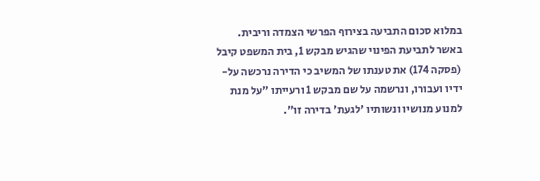במלוא סכום התביעה בצירוף הפרשי הצמדה וריבית. באשר לתביעת הפינוי שהגיש מבקש 1, בית המשפט קיבל (פסקה 174) את טענתו של המשיב כי הדירה נרכשה על-ידיו ועבורו, ונרשמה על שם מבקש 1 ורעייתו "על מנת למנוע מנושיו ונשותיו 'לגעת' בדירה זו".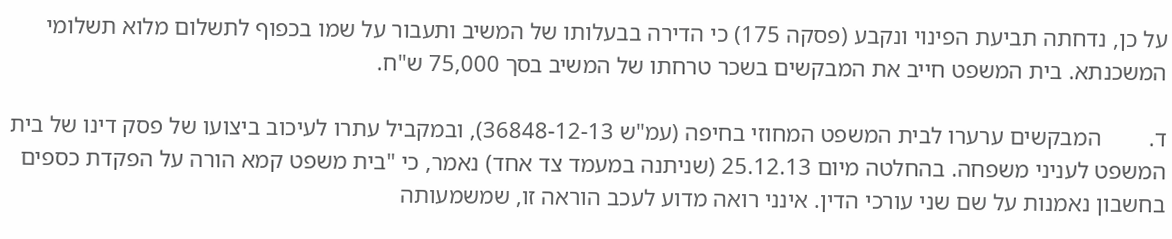על כן, נדחתה תביעת הפינוי ונקבע (פסקה 175) כי הדירה בבעלותו של המשיב ותעבור על שמו בכפוף לתשלום מלוא תשלומי המשכנתא. בית המשפט חייב את המבקשים בשכר טרחתו של המשיב בסך 75,000 ש"ח.

ד.        המבקשים ערערו לבית המשפט המחוזי בחיפה (עמ"ש 36848-12-13), ובמקביל עתרו לעיכוב ביצועו של פסק דינו של בית המשפט לעניני משפחה. בהחלטה מיום 25.12.13 (שניתנה במעמד צד אחד) נאמר, כי "בית משפט קמא הורה על הפקדת כספים בחשבון נאמנות על שם שני עורכי הדין. אינני רואה מדוע לעכב הוראה זו, שמשמעותה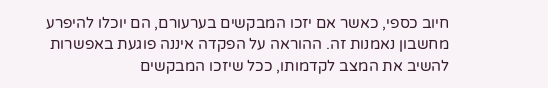חיוב כספי, כאשר אם יזכו המבקשים בערעורם, הם יוכלו להיפרע מחשבון נאמנות זה. ההוראה על הפקדה איננה פוגעת באפשרות להשיב את המצב לקדמותו, ככל שיזכו המבקשים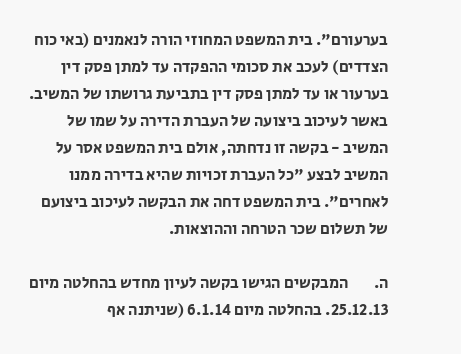בערעורם". בית המשפט המחוזי הורה לנאמנים (באי כוח הצדדים) לעכב את סכומי ההפקדה עד למתן פסק דין בערעור או עד למתן פסק דין בתביעת גרושתו של המשיב. באשר לעיכוב ביצועה של העברת הדירה על שמו של המשיב - בקשה זו נדחתה, אולם בית המשפט אסר על המשיב לבצע "כל העברת זכויות שהיא בדירה ממנו לאחרים". בית המשפט דחה את הבקשה לעיכוב ביצועם של תשלום שכר הטרחה וההוצאות.

ה.        המבקשים הגישו בקשה לעיון מחדש בהחלטה מיום 25.12.13. בהחלטה מיום 6.1.14 (שניתנה אף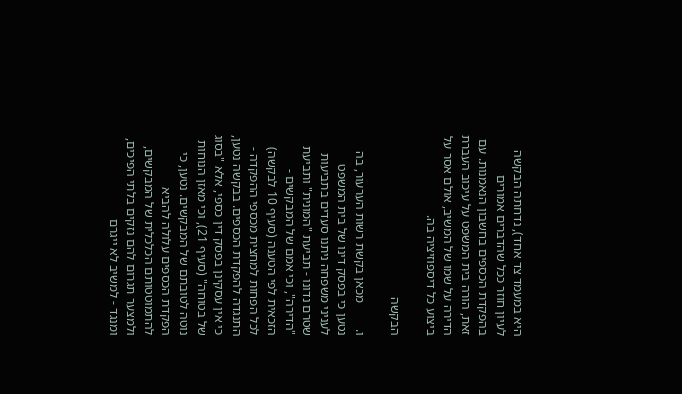היא במעמד צד אחד), נדחתה הבקשה לעיון חוזר ככל שהדברים אמורים בהפקדת הכספים בחשבון הנאמנות. עם זאת, הורה בית המשפט על עיכוב העברת הדירה על שמו של המשיב, אולם אסר על ביצוע כל דיספוזיציה בה.

הבקשה

ו.        מכאן בקשת רשות הערעור, בה נטען כי בפסק דינו של בית המשפט לעניני משפחה ניתנו סעדים בתביעות שטרם נדונו - תביעת "המונית" ותביעת "הדירה", וכי אמם של המבקשים - הזכאית לפי הטענה (סעיף 10 לבקשה) לכל הפחות למחצית מכספי ההפקדה - התנגדה להפקדת הכספים. בבקשה נטען, כי אין עסקינן בפסק דין כספי, אלא "בסוג של בטוחה" (סעיף 21), וכי מאזן הנוחות נוטה לטובתם של המבקשים. נטען, כי הפקדת הכספים עלולה להביא להתמוטטותם הכלכלית של המבקשים, ולמצער תגרום להם נזקים בלתי הפיכים, ומנגד - למשיב לא ייגרם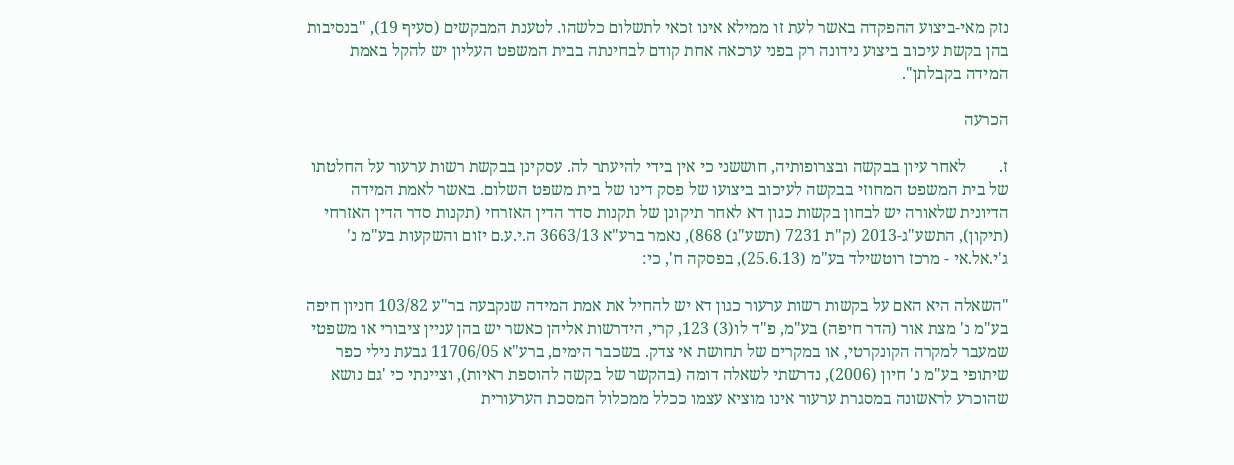נזק מאי-ביצוע ההפקדה באשר לעת זו ממילא אינו זכאי לתשלום כלשהו. לטענת המבקשים (סעיף 19), "בנסיבות בהן בקשת עיכוב ביצוע נידונה רק בפני ערכאה אחת קודם לבחינתה בבית המשפט העליון יש להקל באמת המידה בקבלתן".

הכרעה

ז.        לאחר עיון בבקשה ובצרופותיה, חוששני כי אין בידי להיעתר לה. עסקינן בבקשת רשות ערעור על החלטתו של בית המשפט המחוזי בבקשה לעיכוב ביצועו של פסק דינו של בית משפט השלום. באשר לאמת המידה הדיונית שלאורה יש לבחון בקשות כגון דא לאחר תיקונן של תקנות סדר הדין האזרחי (תקנות סדר הדין האזרחי (תיקון), התשע"ג-2013 (ק"ת 7231 (תשע"ג) 868), נאמר ברע"א 3663/13 ה.י.ע.ם יזום והשקעות בע"מ נ' ג'י.אל.אי - מרכז רוטשילד בע"מ (25.6.13), בפסקה ח', כי:

"השאלה היא האם על בקשות רשות ערעור כגון דא יש להחיל את אמת המידה שנקבעה בר"ע 103/82 חניון חיפה בע"מ נ' מצת אור (הדר חיפה) בע"מ, פ"ד לו(3) 123, קרי, הידרשות אליהן כאשר יש בהן עניין ציבורי או משפטי שמעבר למקרה הקונקרטי, או במקרים של תחושת אי צדק. בשכבר הימים, ברע"א 11706/05 גבעת נילי כפר שיתופי בע"מ נ' חיון (2006), נדרשתי לשאלה דומה (בהקשר של בקשה להוספת ראיות), וציינתי כי 'גם נושא שהוכרע לראשונה במסגרת ערעור אינו מוציא עצמו ככלל ממכלול המסכת הערעורית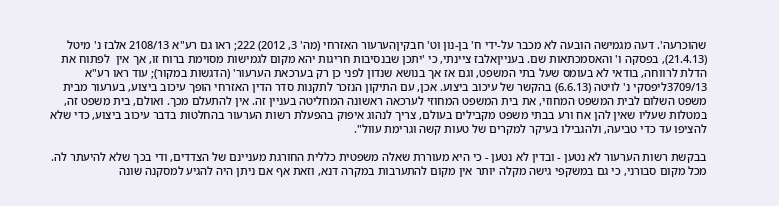שהוכרעה'. דעה מגמישה הובעה לא מכבר על-ידי ח' בן-נון וט' חבקיןהערעור האזרחי (מה' 3, 2012) 222; ראו גם רע"א 2108/13 אלבז נ' מיטל (21.4.13), בפסקה ו' והאסמכתאות שם. בענייןאלבז ציינתי, כי 'יתכן שבנסיבות חריגות יהא מקום לגמישות מסוימת ברוח זו, אך אין  לפתוח את הדלת לרווחה, בודאי לא בעומס שעל בתי המשפט, וגם אז אך בנושא שנדון לפני כן רק בערכאת הערעור' (הדגשות במקור); עוד ראו רע"א 3709/13ליפסקי נ' לויטה (6.6.13) בהקשר של עיכוב ביצוע. אכן, עם התיקון הנזכר לתקנות סדר הדין האזרחי הופך עיכוב ביצוע, בערעור מבית משפט השלום לבית המשפט המחוזי, את בית המשפט המחוזי לערכאה ראשונה המחליטה בעניין זה. אין להתעלם מכך. ואולם, בית משפט זה, במטלות שעליו שאין להן אח ורע בבתי משפט מקבילים בעולם, צריך לנהוג איפוק בהפעלת רשות הערעור בהחלטות בדבר עיכוב ביצוע, כדי שלא להציפו עד כדי טביעה, ולהגבילו בעיקר למקרים של טעות קשה וגרימת עוול".

בבקשת רשות הערעור לא נטען - ובדין לא נטען - כי היא מעוררת שאלה משפטית כללית החורגת מעניינם של הצדדים, ודי בכך שלא להיעתר לה. מכל מקום סבורני, כי גם במשקפי גישה מקלה יותר אין מקום להתערבות במקרה דנא, וזאת אף אם ניתן היה להגיע למסקנה שונה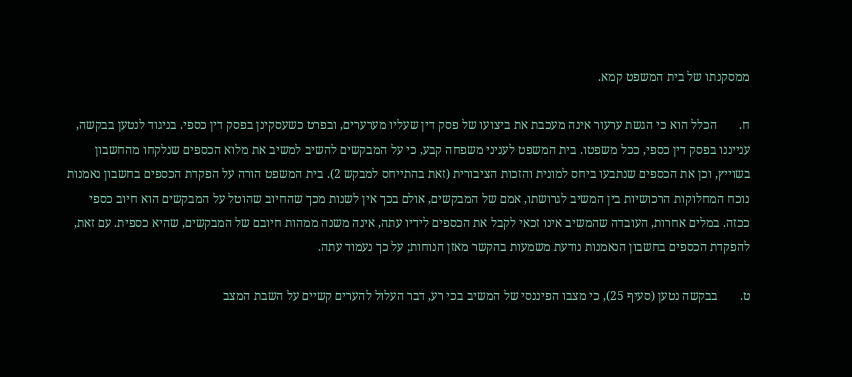ממסקנתו של בית המשפט קמא.

ח.       הכלל הוא כי הגשת ערעור אינה מעכבת את ביצועו של פסק דין שעליו מערערים, ובפרט כשעסקינן בפסק דין כספי. בניגוד לנטען בבקשה, ענייננו בפסק דין כספי, ככל משפטו. בית המשפט לעניני משפחה קבע, כי על המבקשים להשיב למשיב את מלוא הכספים שנלקחו מהחשבון בשוייץ, וכן את הכספים שנתבעו ביחס למונית והזכות הציבורית (זאת בהתייחס למבקש 2). בית המשפט הורה על הפקדת הכספים בחשבון נאמנות נוכח המחלוקות הרכושיות בין המשיב לגרושתו, אמם של המבקשים, אולם בכך אין לשנות מכך שהחיוב שהוטל על המבקשים הוא חיוב כספי ככזה. במלים אחרות, העובדה שהמשיב אינו זכאי לקבל את הכספים לידיו עתה, אינה משנה ממהות חיובם של המבקשים, שהיא כספית. עם זאת, להפקדת הכספים בחשבון הנאמנות נודעת משמעות בהקשר מאזן הנוחות; על כך נעמוד עתה.

ט.       בבקשה נטען (סעיף 25), כי מצבו הפיננסי של המשיב בכי רע, דבר העלול להערים קשיים על השבת המצב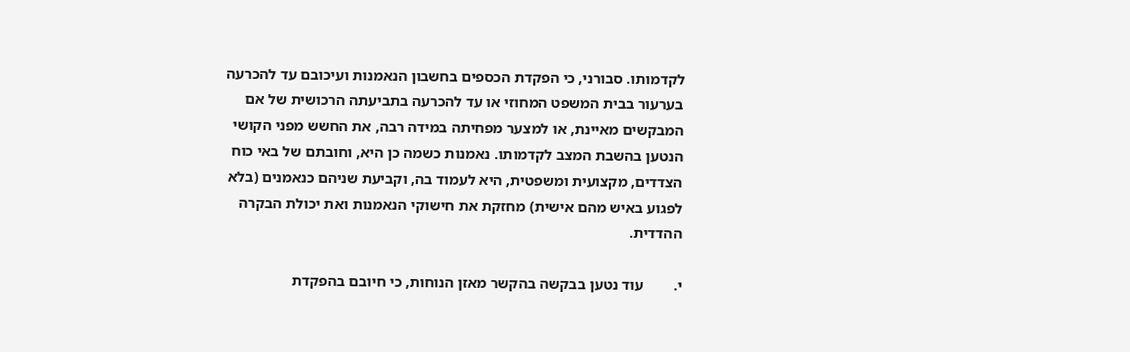לקדמותו. סבורני, כי הפקדת הכספים בחשבון הנאמנות ועיכובם עד להכרעה בערעור בבית המשפט המחוזי או עד להכרעה בתביעתה הרכושית של אם המבקשים מאיינת, או למצער מפחיתה במידה רבה, את החשש מפני הקושי הנטען בהשבת המצב לקדמותו. נאמנות כשמה כן היא, וחובתם של באי כוח הצדדים, מקצועית ומשפטית, היא לעמוד בה, וקביעת שניהם כנאמנים (בלא לפגוע באיש מהם אישית) מחזקת את חישוקי הנאמנות ואת יכולת הבקרה ההדדית.

י.        עוד נטען בבקשה בהקשר מאזן הנוחות, כי חיובם בהפקדת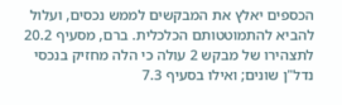הכספים יאלץ את המבקשים לממש נכסים, ועלול להביא להתמוטטותם הכלכלית. ברם, מסעיף 20.2 לתצהירו של מבקש 2 עולה כי הלה מחזיק בנכסי נדל"ן שונים; ואילו בסעיף 7.3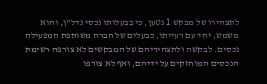לתצהירו של מבקש 1 נטען, כי בבעלותו נכסי נדל"ן, והוא משמש, יחד עם רעייתו, כבעלים של חברה משותפת המפעילה נכסים. לבקשה ולתצהיריהם של המבקשים לא צורפה רשימת הנכסים המוחזקים על ידיהם, ואף לא צורפו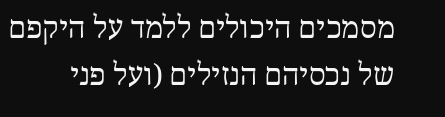מסמכים היכולים ללמד על היקפם של נכסיהם הנזילים (ועל פני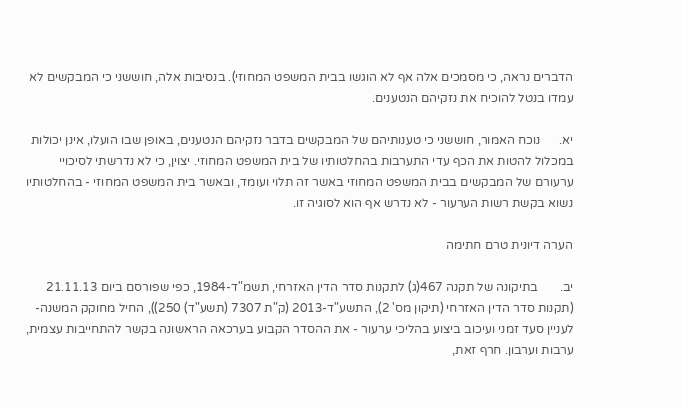הדברים נראה, כי מסמכים אלה אף לא הוגשו בבית המשפט המחוזי). בנסיבות אלה, חוששני כי המבקשים לא עמדו בנטל להוכיח את נזקיהם הנטענים.

יא.      נוכח האמור, חוששני כי טענותיהם של המבקשים בדבר נזקיהם הנטענים, באופן שבו הועלו, אינן יכולות במכלול להטות את הכף עדי התערבות בהחלטותיו של בית המשפט המחוזי. יצוין, כי לא נדרשתי לסיכויי ערעורם של המבקשים בבית המשפט המחוזי באשר זה תלוי ועומד, ובאשר בית המשפט המחוזי - בהחלטותיו נשוא בקשת רשות הערעור - לא נדרש אף הוא לסוגיה זו.

הערה דיונית טרם חתימה

יב.       בתיקונה של תקנה 467(ג) לתקנות סדר הדין האזרחי, תשמ"ד-1984, כפי שפורסם ביום 21.11.13 (תקנות סדר הדין האזרחי (תיקון מס' 2), התשע"ד-2013 (ק"ת 7307 (תשע"ד) 250)), החיל מחוקק המשנה- לעניין סעד זמני ועיכוב ביצוע בהליכי ערעור - את ההסדר הקבוע בערכאה הראשונה בקשר להתחייבות עצמית, ערבות וערבון. חרף זאת,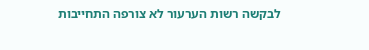לבקשה רשות הערעור לא צורפה התחייבות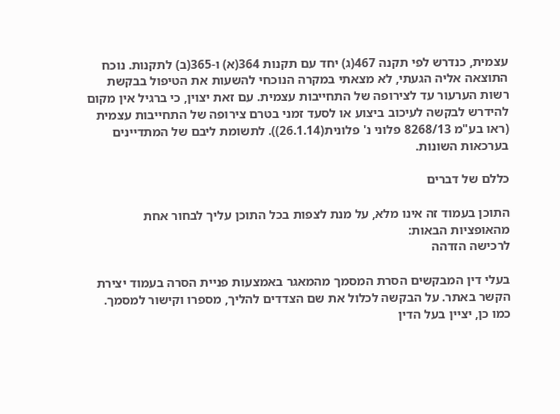עצמית, כנדרש לפי תקנה 467(ג) יחד עם תקנות 364(א) ו-365(ב) לתקנות. נוכח התוצאה אליה הגעתי, לא מצאתי במקרה הנוכחי להשעות את הטיפול בבקשת רשות הערעור עד לצירופה של התחייבות עצמית. עם זאת יצוין, כי ברגיל אין מקום להידרש לבקשה לעיכוב ביצוע או לסעד זמני בטרם צירופה של התחייבות עצמית (ראו בע"מ 8268/13 פלוני נ' פלונית(26.1.14)). לתשומת ליבם של המתדיינים בערכאות השונות.

כללם של דברים

התוכן בעמוד זה אינו מלא, על מנת לצפות בכל התוכן עליך לבחור אחת מהאופציות הבאות:
לרכישה הזדהה

בעלי דין המבקשים הסרת המסמך מהמאגר באמצעות פניית הסרה בעמוד יצירת הקשר באתר. על הבקשה לכלול את שם הצדדים להליך, מספרו וקישור למסמך. כמו כן, יציין בעל הדין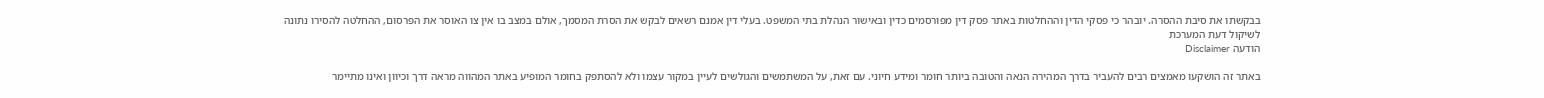בבקשתו את סיבת ההסרה. יובהר כי פסקי הדין וההחלטות באתר פסק דין מפורסמים כדין ובאישור הנהלת בתי המשפט. בעלי דין אמנם רשאים לבקש את הסרת המסמך, אולם במצב בו אין צו האוסר את הפרסום, ההחלטה להסירו נתונה לשיקול דעת המערכת
הודעה Disclaimer

באתר זה הושקעו מאמצים רבים להעביר בדרך המהירה הנאה והטובה ביותר חומר ומידע חיוני. עם זאת, על המשתמשים והגולשים לעיין במקור עצמו ולא להסתפק בחומר המופיע באתר המהווה מראה דרך וכיוון ואינו מתיימר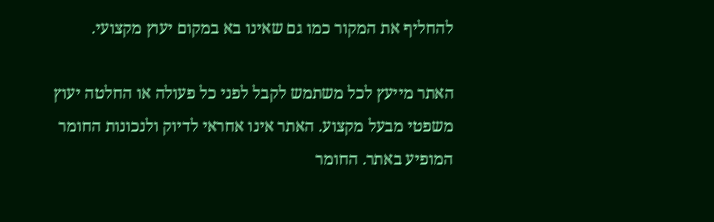להחליף את המקור כמו גם שאינו בא במקום יעוץ מקצועי.

האתר מייעץ לכל משתמש לקבל לפני כל פעולה או החלטה יעוץ משפטי מבעל מקצוע. האתר אינו אחראי לדיוק ולנכונות החומר המופיע באתר. החומר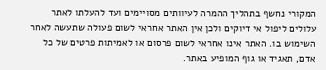המקורי נחשף בתהליך ההמרה לעיוותים מסויימים ועד להעלתו לאתר עלולים ליפול אי דיוקים ולכן אין האתר אחראי לשום פעולה שתעשה לאחר השימוש בו. האתר אינו אחראי לשום פרסום או לאמיתות פרטים של כל אדם, תאגיד או גוף המופיע באתר.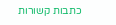כתבות קשורות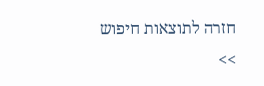חזרה לתוצאות חיפוש >>